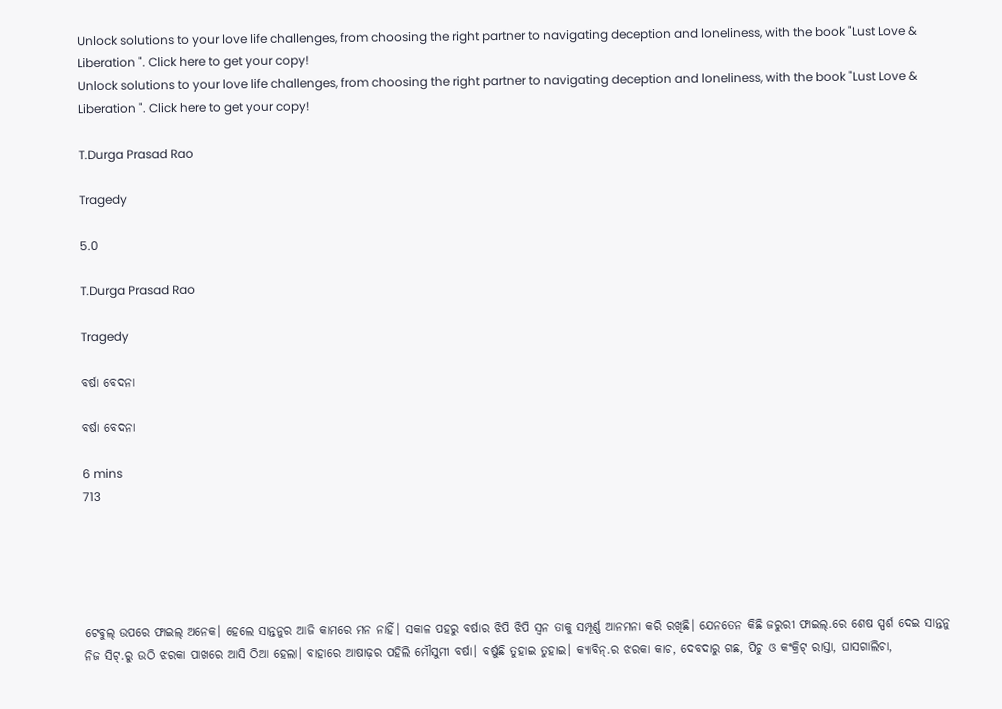Unlock solutions to your love life challenges, from choosing the right partner to navigating deception and loneliness, with the book "Lust Love & Liberation ". Click here to get your copy!
Unlock solutions to your love life challenges, from choosing the right partner to navigating deception and loneliness, with the book "Lust Love & Liberation ". Click here to get your copy!

T.Durga Prasad Rao

Tragedy

5.0

T.Durga Prasad Rao

Tragedy

ବର୍ଷା ବେଦନା

ବର୍ଷା ବେଦନା

6 mins
713





ଟେବୁଲ୍ ଉପରେ ଫାଇଲ୍ ଅନେକ। ହେଲେ ସାନ୍ତନୁର ଆଜି କାମରେ ମନ ନାହିଁ। ସକାଳ ପହରୁ ବର୍ଷାର ଝିପି ଝିପି ସ୍ୱନ ତାକୁ ସମ୍ପୂର୍ଣ୍ଣ ଆନମନା କରି ରଖିଛି। ଯେନତେନ କିଛି ଜରୁରୀ ଫାଇଲ୍.ରେ ଶେଷ ସ୍ପର୍ଶ ଦେଇ ସାନ୍ତନୁ ନିଜ ସିଟ୍.ରୁ ଉଠି ଝରକା ପାଖରେ ଆସି ଠିଆ ହେଲା। ବାହାରେ ଆଷାଢ଼ର ପହିଲି ମୌସୁମୀ ବର୍ଷା। ବର୍ଷୁଛି ତୁହାଇ ତୁହାଇ। କ୍ୟାବିନ୍.ର ଝରକା କାଚ, ଦେବଦାରୁ ଗଛ, ପିଚୁ ଓ କଂକ୍ରିଟ୍ ରାସ୍ତା, ଘାସଗାଲିଚା,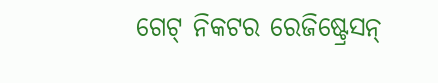ଗେଟ୍ ନିକଟର ରେଜିଷ୍ଟ୍ରେସନ୍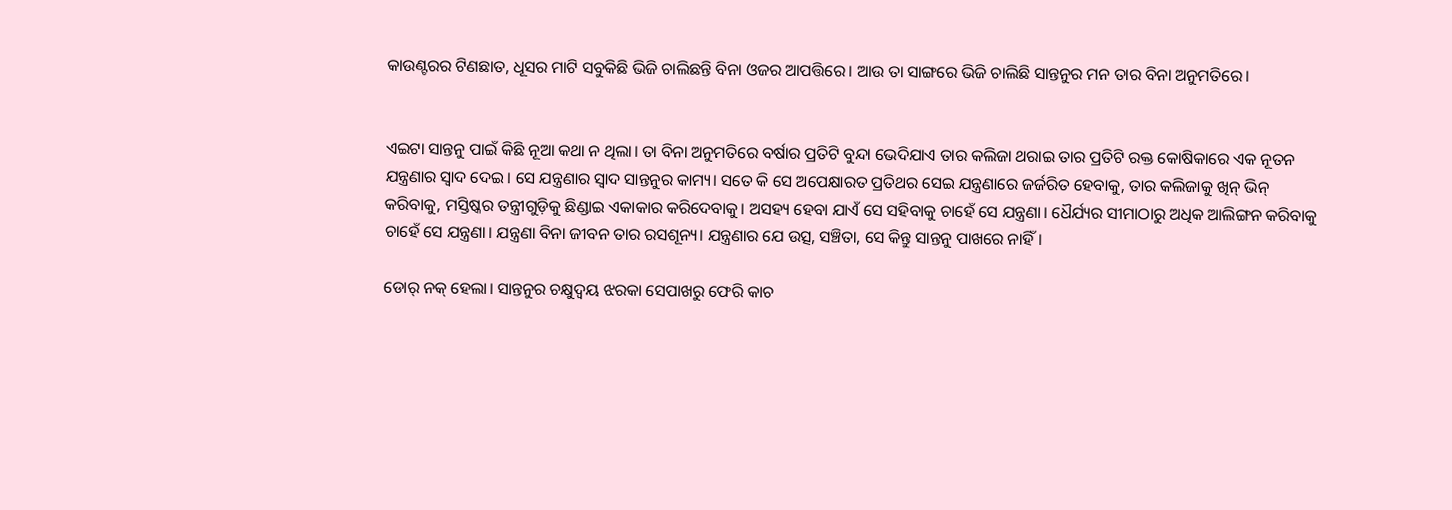କାଉଣ୍ଟରର ଟିଣଛାତ, ଧୂସର ମାଟି ସବୁକିଛି ଭିଜି ଚାଲିଛନ୍ତି ବିନା ଓଜର ଆପତ୍ତିରେ। ଆଉ ତା ସାଙ୍ଗରେ ଭିଜି ଚାଲିଛି ସାନ୍ତନୁର ମନ ତାର ବିନା ଅନୁମତିରେ।


ଏଇଟା ସାନ୍ତନୁ ପାଇଁ କିଛି ନୂଆ କଥା ନ ଥିଲା। ତା ବିନା ଅନୁମତିରେ ବର୍ଷାର ପ୍ରତିଟି ବୁନ୍ଦା ଭେଦିଯାଏ ତାର କଲିଜା ଥରାଇ ତାର ପ୍ରତିଟି ରକ୍ତ କୋଷିକାରେ ଏକ ନୂତନ ଯନ୍ତ୍ରଣାର ସ୍ୱାଦ ଦେଇ। ସେ ଯନ୍ତ୍ରଣାର ସ୍ୱାଦ ସାନ୍ତନୁର କାମ୍ୟ। ସତେ କି ସେ ଅପେକ୍ଷାରତ ପ୍ରତିଥର ସେଇ ଯନ୍ତ୍ରଣାରେ ଜର୍ଜରିତ ହେବାକୁ, ତାର କଲିଜାକୁ ଖିନ୍ ଭିନ୍ କରିବାକୁ, ମସ୍ତିଷ୍କର ତନ୍ତ୍ରୀଗୁଡ଼ିକୁ ଛିଣ୍ଡାଇ ଏକାକାର କରିଦେବାକୁ। ଅସହ୍ୟ ହେବା ଯାଏଁ ସେ ସହିବାକୁ ଚାହେଁ ସେ ଯନ୍ତ୍ରଣା। ଧୈର୍ଯ୍ୟର ସୀମାଠାରୁ ଅଧିକ ଆଲିଙ୍ଗନ କରିବାକୁ ଚାହେଁ ସେ ଯନ୍ତ୍ରଣା। ଯନ୍ତ୍ରଣା ବିନା ଜୀବନ ତାର ରସଶୂନ୍ୟ। ଯନ୍ତ୍ରଣାର ଯେ ଉତ୍ସ, ସଞ୍ଚିତା, ସେ କିନ୍ତୁ ସାନ୍ତନୁ ପାଖରେ ନାହିଁ।

ଡୋର୍ ନକ୍ ହେଲା। ସାନ୍ତନୁର ଚକ୍ଷୁଦ୍ୱୟ ଝରକା ସେପାଖରୁ ଫେରି କାଚ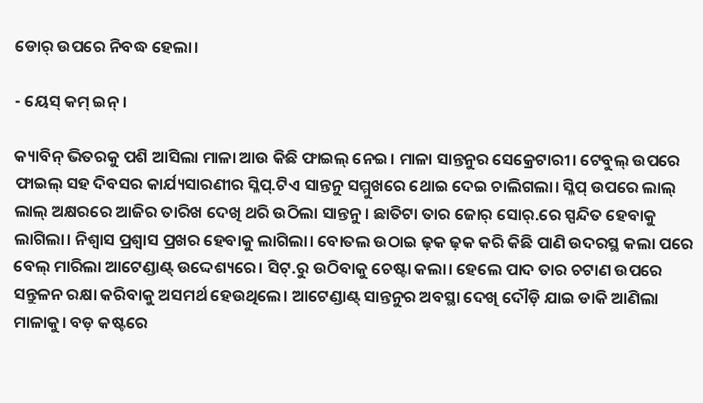ଡୋର୍ ଉପରେ ନିବଦ୍ଧ ହେଲା।

- ୟେସ୍ କମ୍ ଇନ୍।

କ୍ୟାବିନ୍ ଭିତରକୁ ପଶି ଆସିଲା ମାଳା ଆଉ କିଛି ଫାଇଲ୍ ନେଇ। ମାଳା ସାନ୍ତନୁର ସେକ୍ରେଟାରୀ। ଟେବୁଲ୍ ଉପରେ ଫାଇଲ୍ ସହ ଦିବସର କାର୍ଯ୍ୟସାରଣୀର ସ୍ଳିପ୍.ଟିଏ ସାନ୍ତନୁ ସମ୍ମୁଖରେ ଥୋଇ ଦେଇ ଚାଲିଗଲା। ସ୍ଳିପ୍ ଉପରେ ଲାଲ୍ ଲାଲ୍ ଅକ୍ଷରରେ ଆଜିର ତାରିଖ ଦେଖି ଥରି ଉଠିଲା ସାନ୍ତନୁ। ଛାତିଟା ତାର ଜୋର୍ ସୋର୍.ରେ ସ୍ପନ୍ଦିତ ହେବାକୁ ଲାଗିଲା। ନିଶ୍ୱାସ ପ୍ରଶ୍ୱାସ ପ୍ରଖର ହେବାକୁ ଲାଗିଲା। ବୋତଲ ଉଠାଇ ଢ଼କ ଢ଼କ କରି କିଛି ପାଣି ଉଦରସ୍ଥ କଲା ପରେ ବେଲ୍ ମାରିଲା ଆଟେଣ୍ଡାଣ୍ଟ୍ ଉଦ୍ଦେଶ୍ୟରେ। ସିଟ୍.ରୁ ଉଠିବାକୁ ଚେଷ୍ଟା କଲା। ହେଲେ ପାଦ ତାର ଚଟାଣ ଉପରେ ସନ୍ତୁଳନ ରକ୍ଷା କରିବାକୁ ଅସମର୍ଥ ହେଉଥିଲେ। ଆଟେଣ୍ଡାଣ୍ଟ୍ ସାନ୍ତନୁର ଅବସ୍ଥା ଦେଖି ଦୌଡ଼ି ଯାଇ ଡାକି ଆଣିଲା ମାଳାକୁ। ବଡ଼ କଷ୍ଟରେ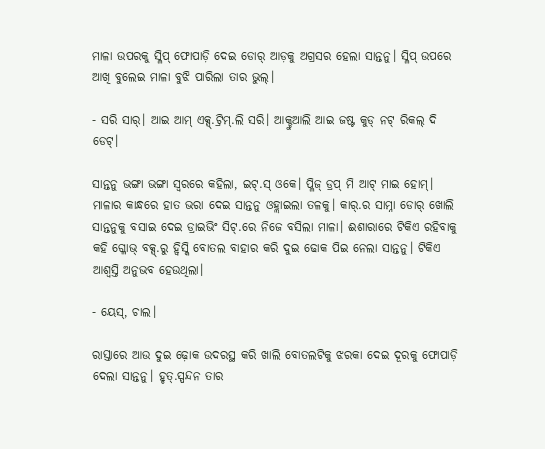ମାଳା ଉପରକୁ ସ୍ଳିପ୍ ଫୋପାଡ଼ି ଦେଇ ଡୋର୍ ଆଡ଼କୁ ଅଗ୍ରସର ହେଲା ସାନ୍ତନୁ। ସ୍ଳିପ୍ ଉପରେ ଆଖି ବୁଲେଇ ମାଳା ବୁଝି ପାରିଲା ତାର ଭୁଲ୍।

- ସରି ସାର୍। ଆଇ ଆମ୍ ଏକ୍ସ୍.ଟ୍ରିମ୍.ଲି ସରି। ଆକ୍ଚୁଆଲି ଆଇ ଜଷ୍ଟ କୁଡ୍ ନଟ୍ ରିକଲ୍ ଦି ଡେଟ୍।

ସାନ୍ତନୁ ଭଙ୍ଗା ଭଙ୍ଗା ସ୍ୱରରେ କହିଲା, ଇଟ୍.ସ୍ ଓକେ। ପ୍ଳିଜ୍ ଡ୍ରପ୍ ମି ଆଟ୍ ମାଇ ହୋମ୍। ମାଳାର କାନ୍ଧରେ ହାତ ଭରା ଦେଇ ସାନ୍ତନୁ ଓହ୍ଲାଇଲା ତଳକୁ। କାର୍.ର ସାମ୍ନା ଡୋର୍ ଖୋଲି ସାନ୍ତନୁକୁ ବସାଇ ଦେଇ ଡ୍ରାଇଭିଂ ସିଟ୍.ରେ ନିଜେ ବସିଲା ମାଳା। ଈଶାରାରେ ଟିକିଏ ରହିବାକୁ କହି ଗ୍ଳୋଭ୍ ବକ୍ସ୍.ରୁ ହ୍ୱିସ୍କି ବୋତଲ ବାହାର କରି ଦୁଇ ଢୋକ ପିଇ ନେଲା ସାନ୍ତନୁ। ଟିକିଏ ଆଶ୍ୱସ୍ତି ଅନୁଭବ ହେଉଥିଲା।

- ୟେସ୍, ଚାଲ।

ରାସ୍ତାରେ ଆଉ ଦୁଇ ଢ଼ୋକ ଉଦରସ୍ଥ କରି ଖାଲି ବୋତଲଟିକୁ ଝରକା ଦେଇ ଦୂରକୁ ଫୋପାଡ଼ି ଦେଲା ସାନ୍ତନୁ। ହୃତ୍.ସ୍ପନ୍ଦନ ତାର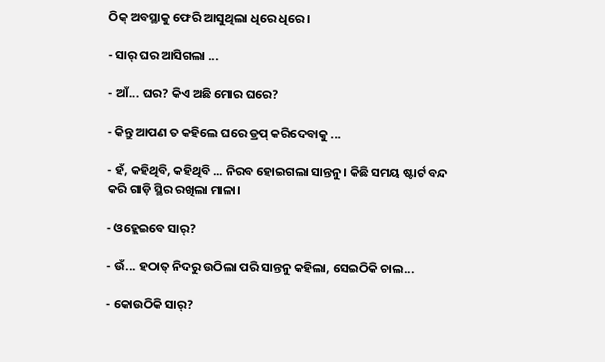ଠିକ୍ ଅବସ୍ଥାକୁ ଫେରି ଆସୁଥିଲା ଧିରେ ଧିରେ।

- ସାର୍ ଘର ଆସିଗଲା ...

- ଆଁ... ଘର? କିଏ ଅଛି ମୋର ଘରେ?

- କିନ୍ତୁ ଆପଣ ତ କହିଲେ ଘରେ ଡ୍ରପ୍ କରିଦେବାକୁ ...

- ହଁ, କହିଥିବି, କହିଥିବି ... ନିରବ ହୋଇଗଲା ସାନ୍ତନୁ। କିଛି ସମୟ ଷ୍ଟାର୍ଟ ବନ୍ଦ କରି ଗାଡ଼ି ସ୍ଥିର ରଖିଲା ମାଳା।

- ଓହ୍ଲେଇବେ ସାର୍?

- ଉଁ... ହଠାତ୍ ନିଦରୁ ଉଠିଲା ପରି ସାନ୍ତନୁ କହିଲା, ସେଇଠିକି ଚାଲ...

- କୋଉଠିକି ସାର୍?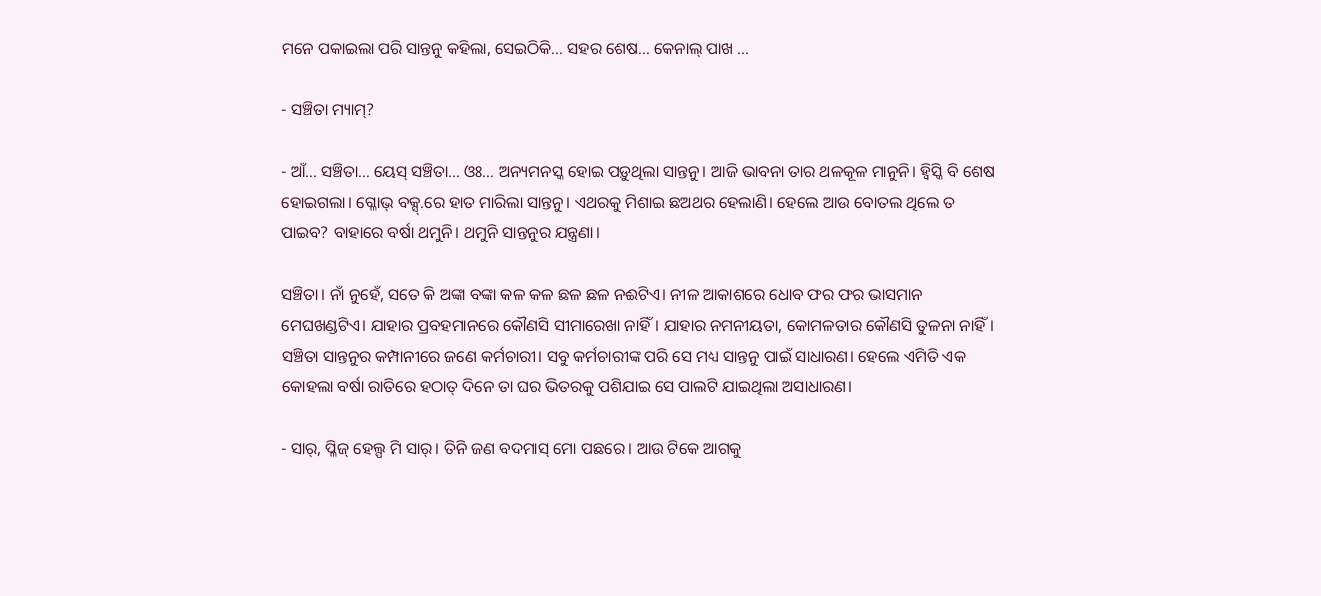ମନେ ପକାଇଲା ପରି ସାନ୍ତନୁ କହିଲା, ସେଇଠିକି... ସହର ଶେଷ... କେନାଲ୍ ପାଖ ...

- ସଞ୍ଚିତା ମ୍ୟାମ୍?

- ଆଁ... ସଞ୍ଚିତା... ୟେସ୍ ସଞ୍ଚିତା... ଓଃ... ଅନ୍ୟମନସ୍କ ହୋଇ ପଡ଼ୁଥିଲା ସାନ୍ତନୁ। ଆଜି ଭାବନା ତାର ଥଳକୂଳ ମାନୁନି। ହ୍ୱିସ୍କି ବି ଶେଷ ହୋଇଗଲା। ଗ୍ଳୋଭ୍ ବକ୍ସ୍.ରେ ହାତ ମାରିଲା ସାନ୍ତନୁ। ଏଥରକୁ ମିଶାଇ ଛଅଥର ହେଲାଣି। ହେଲେ ଆଉ ବୋତଲ ଥିଲେ ତ ପାଇବ? ବାହାରେ ବର୍ଷା ଥମୁନି। ଥମୁନି ସାନ୍ତନୁର ଯନ୍ତ୍ରଣା।

ସଞ୍ଚିତା। ନାଁ ନୁହେଁ, ସତେ କି ଅଙ୍କା ବଙ୍କା କଳ କଳ ଛଳ ଛଳ ନଈଟିଏ। ନୀଳ ଆକାଶରେ ଧୋବ ଫର ଫର ଭାସମାନ ମେଘଖଣ୍ଡଟିଏ। ଯାହାର ପ୍ରବହମାନରେ କୌଣସି ସୀମାରେଖା ନାହିଁ। ଯାହାର ନମନୀୟତା, କୋମଳତାର କୌଣସି ତୁଳନା ନାହିଁ। ସଞ୍ଚିତା ସାନ୍ତନୁର କମ୍ପାନୀରେ ଜଣେ କର୍ମଚାରୀ। ସବୁ କର୍ମଚାରୀଙ୍କ ପରି ସେ ମଧ୍ୟ ସାନ୍ତନୁ ପାଇଁ ସାଧାରଣ। ହେଲେ ଏମିତି ଏକ କୋହଲା ବର୍ଷା ରାତିରେ ହଠାତ୍ ଦିନେ ତା ଘର ଭିତରକୁ ପଶିଯାଇ ସେ ପାଲଟି ଯାଇଥିଲା ଅସାଧାରଣ।

- ସାର୍, ପ୍ଳିଜ୍ ହେଲ୍ପ ମି ସାର୍। ତିନି ଜଣ ବଦମାସ୍ ମୋ ପଛରେ। ଆଉ ଟିକେ ଆଗକୁ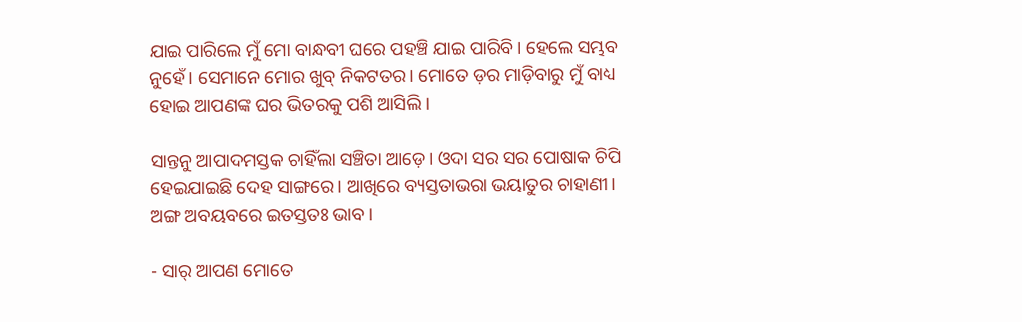ଯାଇ ପାରିଲେ ମୁଁ ମୋ ବାନ୍ଧବୀ ଘରେ ପହଞ୍ଚି ଯାଇ ପାରିବି। ହେଲେ ସମ୍ଭବ ନୁହେଁ। ସେମାନେ ମୋର ଖୁବ୍ ନିକଟତର। ମୋତେ ଡ଼ର ମାଡ଼ିବାରୁ ମୁଁ ବାଧ୍ୟ ହୋଇ ଆପଣଙ୍କ ଘର ଭିତରକୁ ପଶି ଆସିଲି।

ସାନ୍ତନୁ ଆପାଦମସ୍ତକ ଚାହିଁଲା ସଞ୍ଚିତା ଆଡ଼େ। ଓଦା ସର ସର ପୋଷାକ ଚିପି ହେଇଯାଇଛି ଦେହ ସାଙ୍ଗରେ। ଆଖିରେ ବ୍ୟସ୍ତତାଭରା ଭୟାତୁର ଚାହାଣୀ। ଅଙ୍ଗ ଅବୟବରେ ଇତସ୍ତତଃ ଭାବ।

- ସାର୍ ଆପଣ ମୋତେ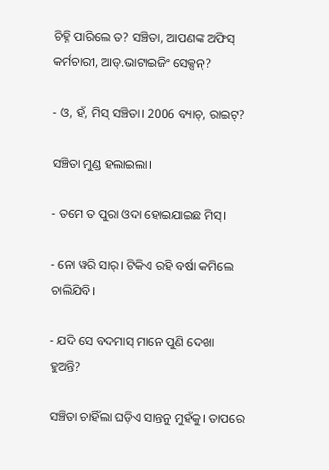ଚିହ୍ନି ପାରିଲେ ତ? ସଞ୍ଚିତା, ଆପଣଙ୍କ ଅଫିସ୍ କର୍ମଚାରୀ, ଆଡ୍.ଭାଟାଇଜିଂ ସେକ୍ସନ୍?

- ଓ, ହଁ, ମିସ୍ ସଞ୍ଚିତା। 2006 ବ୍ୟାଚ୍, ରାଇଟ୍?

ସଞ୍ଚିତା ମୁଣ୍ଡ ହଲାଇଲା।

- ତମେ ତ ପୁରା ଓଦା ହୋଇଯାଇଛ ମିସ୍।

- ନୋ ୱରି ସାର୍। ଟିକିଏ ରହି ବର୍ଷା କମିଲେ ଚାଲିଯିବି।

- ଯଦି ସେ ବଦମାସ୍ ମାନେ ପୁଣି ଦେଖା ହୁଅନ୍ତି?

ସଞ୍ଚିତା ଚାହିଁଲା ଘଡ଼ିଏ ସାନ୍ତନୁ ମୁହଁକୁ। ତାପରେ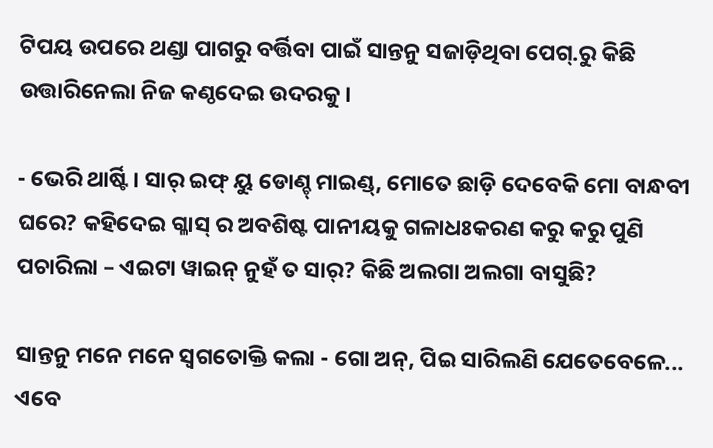ଟିପୟ ଉପରେ ଥଣ୍ଡା ପାଗରୁ ବର୍ତ୍ତିବା ପାଇଁ ସାନ୍ତନୁ ସଜାଡ଼ିଥିବା ପେଗ୍.ରୁ କିଛି ଉତ୍ତାରିନେଲା ନିଜ କଣ୍ଠଦେଇ ଉଦରକୁ।

- ଭେରି ଥାର୍ଷ୍ଟି। ସାର୍ ଇଫ୍ ୟୁ ଡୋଣ୍ଚ୍ ମାଇଣ୍ଡ୍, ମୋତେ ଛାଡ଼ି ଦେବେକି ମୋ ବାନ୍ଧବୀ ଘରେ? କହିଦେଇ ଗ୍ଳାସ୍ ର ଅବଶିଷ୍ଟ ପାନୀୟକୁ ଗଳାଧଃକରଣ କରୁ କରୁ ପୁଣି ପଚାରିଲା – ଏଇଟା ୱାଇନ୍ ନୁହଁ ତ ସାର୍? କିଛି ଅଲଗା ଅଲଗା ବାସୁଛି?

ସାନ୍ତନୁ ମନେ ମନେ ସ୍ୱଗତୋକ୍ତି କଲା - ଗୋ ଅନ୍, ପିଇ ସାରିଲଣି ଯେତେବେଳେ... ଏବେ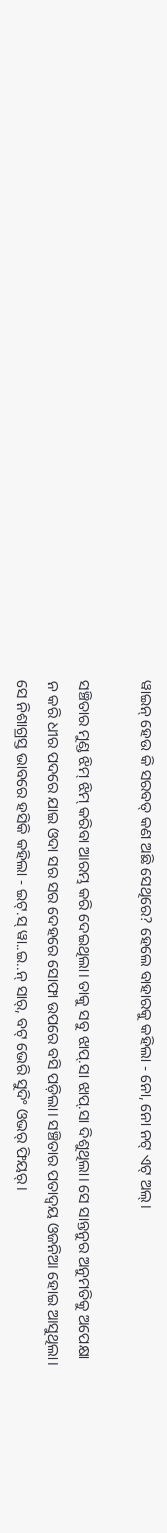ୱାଇନ୍ ହେଉ କି ସରବତ୍ କଣ ଅଛି ସେଥିରେ? ହେଲେ ବାହାରକୁ କହିଲା - ନୋ, ନୋ ନଟ୍ ଏଟ୍ ଅଲ୍।

ସଞ୍ଚିତାର ମୁଣ୍ଡ ଝିମ୍ ଝିମ୍ କରିବା ଆରମ୍ଭ କରି ଦେଇଥିଲା। ତାକୁ ସବୁ ଝାପ୍.ସା ଝାପ୍.ସା ଦିଶୁଥିଲା। ସେ ସାନ୍ତନୁର ଅନୁମତିକୁ ଅପେକ୍ଷା ନ କରି ଧୀର ପଦରେ ଯାଇ ଓଦା ସର ସର ଦେହରେ ସୋଫା ଉପରେ ବସି ପଡ଼ିଲା। ସଞ୍ଚିତାର ପତାଦ୍ୱୟ ଓଜନିଆ ହୋଇ ଆସୁଥିଲା। ସେ ନିଶାଗ୍ରସ୍ତ ଭାବରେ ହସିକି କହିଲା - ଇଟ୍.ସ୍ ୱା..ଇ..ନ୍ ସାର୍, ବଟ୍ ଭେରି ସୁଦିଂ ଓଭର୍ ଫିୟର୍।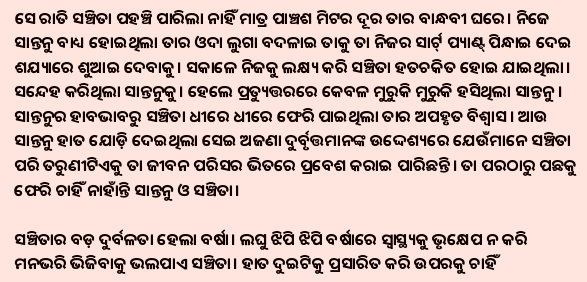ସେ ରାତି ସଞ୍ଚିତା ପହଞ୍ଚି ପାରିଲା ନାହିଁ ମାତ୍ର ପାଞ୍ଚଶ ମିଟର ଦୂର ତାର ବାନ୍ଧବୀ ଘରେ। ନିଜେ ସାନ୍ତନୁ ବାଧ୍ୟ ହୋଇଥିଲା ତାର ଓଦା ଲୁଗା ବଦଳାଇ ତାକୁ ତା ନିଜର ସାର୍ଟ୍ ପ୍ୟାଣ୍ଟ୍ ପିନ୍ଧାଇ ଦେଇ ଶଯ୍ୟାରେ ଶୁଆଇ ଦେବାକୁ। ସକାଳେ ନିଜକୁ ଲକ୍ଷ୍ୟ କରି ସଞ୍ଚିତା ହତଚକିତ ହୋଇ ଯାଇଥିଲା। ସନ୍ଦେହ କରିଥିଲା ସାନ୍ତନୁକୁ। ହେଲେ ପ୍ରତ୍ୟୁତ୍ତରରେ କେବଳ ମୁରୁକି ମୁରୁକି ହସିଥିଲା ସାନ୍ତନୁ। ସାନ୍ତନୁର ହାବଭାବରୁ ସଞ୍ଚିତା ଧୀରେ ଧୀରେ ଫେରି ପାଇଥିଲା ତାର ଅପହୃତ ବିଶ୍ୱାସ। ଆଉ ସାନ୍ତନୁ ହାତ ଯୋଡ଼ି ଦେଇଥିଲା ସେଇ ଅଜଣା ଦୁର୍ବୃତ୍ତମାନଙ୍କ ଉଦ୍ଦେଶ୍ୟରେ ଯେଉଁମାନେ ସଞ୍ଚିତା ପରି ତରୁଣୀଟିଏକୁ ତା ଜୀବନ ପରିସର ଭିତରେ ପ୍ରବେଶ କରାଇ ପାରିଛନ୍ତି। ତା ପରଠାରୁ ପଛକୁ ଫେରି ଚାହିଁ ନାହାଁନ୍ତି ସାନ୍ତନୁ ଓ ସଞ୍ଚିତା।

ସଞ୍ଚିତାର ବଡ଼ ଦୁର୍ବଳତା ହେଲା ବର୍ଷା। ଲଘୁ ଝିପି ଝିପି ବର୍ଷାରେ ସ୍ୱାସ୍ଥ୍ୟକୁ ଭୃକ୍ଷେପ ନ କରି ମନଭରି ଭିଜିବାକୁ ଭଲପାଏ ସଞ୍ଚିତା। ହାତ ଦୁଇଟିକୁ ପ୍ରସାରିତ କରି ଉପରକୁ ଚାହିଁ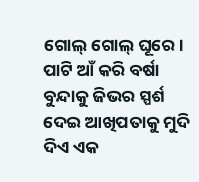ଗୋଲ୍ ଗୋଲ୍ ଘୂରେ। ପାଟି ଆଁ କରି ବର୍ଷା ବୁନ୍ଦାକୁ ଜିଭର ସ୍ପର୍ଶ ଦେଇ ଆଖିପତାକୁ ମୁଦି ଦିଏ ଏକ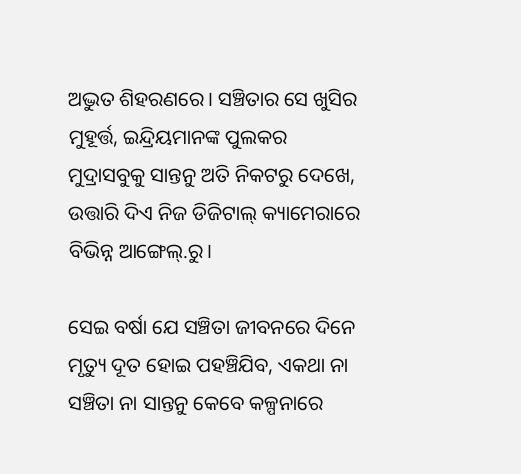ଅଦ୍ଭୁତ ଶିହରଣରେ। ସଞ୍ଚିତାର ସେ ଖୁସିର ମୁହୂର୍ତ୍ତ, ଇନ୍ଦ୍ରିୟମାନଙ୍କ ପୁଲକର ମୁଦ୍ରାସବୁକୁ ସାନ୍ତନୁ ଅତି ନିକଟରୁ ଦେଖେ, ଉତ୍ତାରି ଦିଏ ନିଜ ଡିଜିଟାଲ୍ କ୍ୟାମେରାରେ ବିଭିନ୍ନ ଆଙ୍ଗେଲ୍.ରୁ।

ସେଇ ବର୍ଷା ଯେ ସଞ୍ଚିତା ଜୀବନରେ ଦିନେ ମୃତ୍ୟୁ ଦୂତ ହୋଇ ପହଞ୍ଚିଯିବ, ଏକଥା ନା ସଞ୍ଚିତା ନା ସାନ୍ତନୁ କେବେ କଳ୍ପନାରେ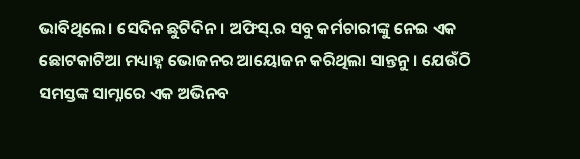ଭାବିଥିଲେ। ସେଦିନ ଛୁଟିଦିନ। ଅଫିସ୍.ର ସବୁ କର୍ମଚାରୀଙ୍କୁ ନେଇ ଏକ ଛୋଟକାଟିଆ ମଧ୍ୟାହ୍ନ ଭୋଜନର ଆୟୋଜନ କରିଥିଲା ସାନ୍ତନୁ। ଯେଉଁଠି ସମସ୍ତଙ୍କ ସାମ୍ନାରେ ଏକ ଅଭିନବ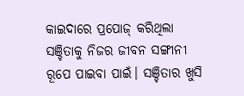କାଇଦାରେ ପ୍ରପୋଜ୍ କରିଥିଲା ସଞ୍ଚିତାକୁ ନିଜର ଜୀବନ ସଙ୍ଗୀନୀ ରୂପେ ପାଇବା ପାଇଁ। ସଞ୍ଚିତାର ଖୁସି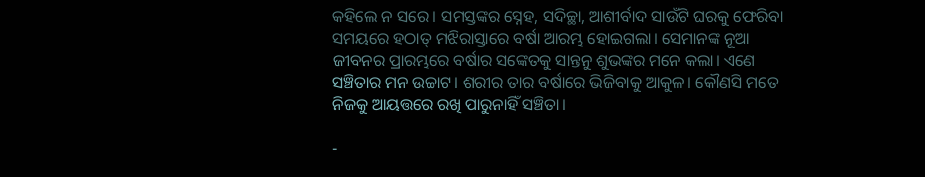କହିଲେ ନ ସରେ। ସମସ୍ତଙ୍କର ସ୍ନେହ, ସଦିଚ୍ଛା, ଆଶୀର୍ବାଦ ସାଉଁଟି ଘରକୁ ଫେରିବା ସମୟରେ ହଠାତ୍ ମଝିରାସ୍ତାରେ ବର୍ଷା ଆରମ୍ଭ ହୋଇଗଲା। ସେମାନଙ୍କ ନୂଆ ଜୀବନର ପ୍ରାରମ୍ଭରେ ବର୍ଷାର ସଙ୍କେତକୁ ସାନ୍ତନୁ ଶୁଭଙ୍କର ମନେ କଲା। ଏଣେ ସଞ୍ଚିତାର ମନ ଉଚ୍ଚାଟ। ଶରୀର ତାର ବର୍ଷାରେ ଭିଜିବାକୁ ଆକୁଳ। କୌଣସି ମତେ ନିଜକୁ ଆୟତ୍ତରେ ରଖି ପାରୁନାହିଁ ସଞ୍ଚିତା।

-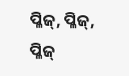ପ୍ଳିଜ୍, ପ୍ଳିଜ୍, ପ୍ଳିଜ୍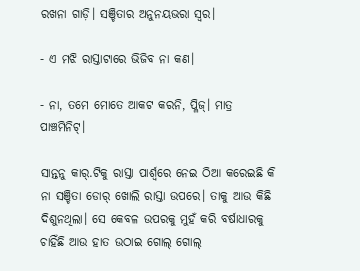ରଖନା ଗାଡ଼ି। ସଞ୍ଚିତାର ଅନୁନୟଭରା ସ୍ୱର।

- ଏ ମଝି ରାସ୍ତାଟାରେ ଭିଜିବ ନା କଣ।

- ନା, ତମେ ମୋତେ ଆକଟ କରନି, ପ୍ଳିଜ୍। ମାତ୍ର ପାଞ୍ଚମିନିଟ୍।

ସାନ୍ତନୁ କାର୍.ଟିକୁ ରାସ୍ତା ପାର୍ଶ୍ୱରେ ନେଇ ଠିଆ କରେଇଛି କି ନା ସଞ୍ଚିତା ଡୋର୍ ଖୋଲି ରାସ୍ତା ଉପରେ। ତାକୁ ଆଉ କିଛି ଦିଶୁନଥିଲା। ସେ କେବଳ ଉପରକୁ ମୁହଁ କରି ବର୍ଷାଧାରକୁ ଚାହିଁଛି ଆଉ ହାତ ଉଠାଇ ଗୋଲ୍ ଗୋଲ୍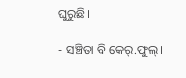ଘୁରୁଛି।

- ସଞ୍ଚିତା ବି କେର୍.ଫୁଲ୍।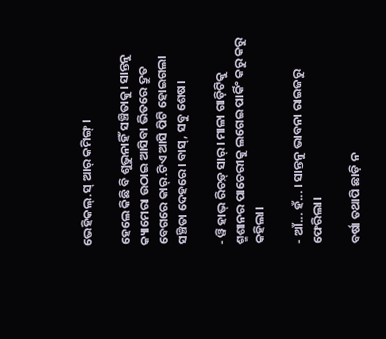ଭେହିକଲ୍.ସ୍ ଆର୍ କମିଙ୍ଗ୍।

ହେଲେ କିଛି ବି ଶୁଭୁନାହିଁ ସଞ୍ଚିତାକୁ। ସାନ୍ତନୁ କ୍ୟାମେରା ଉଠାଇ ଆସିବା ଭିତରେ ଦ୍ରୁତ ବେଗରେ କାର୍.ଟିଏ ଆସି ପିଟି ହୋଇଗଲା ସଞ୍ଚିତା ଦେହରେ। ବାସ୍, ସବୁ ଶେଷ।

- ୱି ହାଭ୍ ରିଚଡ଼୍ ସାର୍। ମାଳା ଗାଡ଼ିଟିକୁ ଶ୍ମଶାନର ପାଚେରୀକୁ ଲଗେଇ ପାର୍କିଂ କରୁ କରୁ କହିଲା।

- ଆଁ... ହଁ... । ସାନ୍ତନୁ ଭାବନା ରାଇଜରୁ ଫେରିଲା।

ବର୍ଷା ତଥାପି ଛାଡ଼ି ନ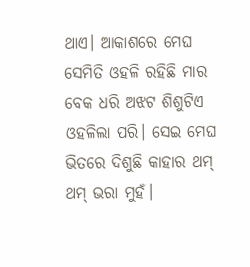ଥାଏ। ଆକାଶରେ ମେଘ ସେମିତି ଓହଳି ରହିଛି ମାର ବେକ ଧରି ଅଝଟ ଶିଶୁଟିଏ ଓହଳିଲା ପରି। ସେଇ ମେଘ ଭିତରେ ଦିଶୁଛି କାହାର ଥମ୍ ଥମ୍ ଭରା ମୁହଁ।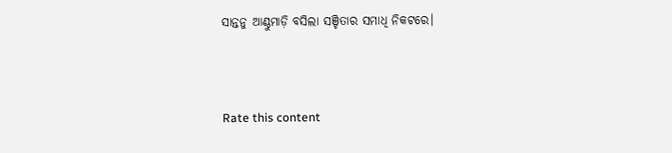ସାନ୍ତନୁ ଆଣ୍ଠୁମାଡ଼ି ବସିଲା ସଞ୍ଚିତାର ସମାଧି ନିକଟରେ।



Rate this content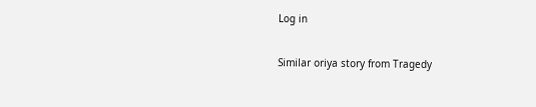Log in

Similar oriya story from Tragedy